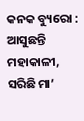କନକ ବ୍ୟୁରୋ : ଆସୁଛନ୍ତି ମହାକାଳୀ, ସରିଛି ମା’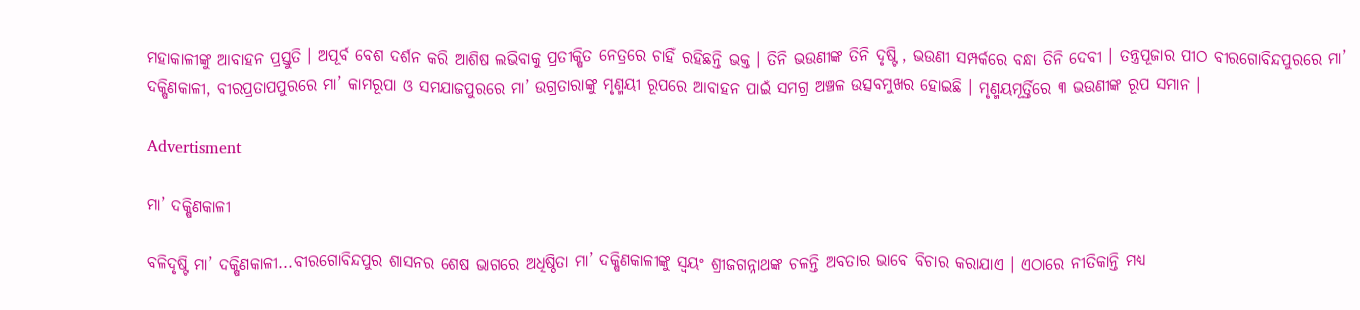ମହାକାଳୀଙ୍କୁ ଆବାହନ ପ୍ରସ୍ତୁତି । ଅପୂର୍ବ ବେଶ ଦର୍ଶନ କରି ଆଶିଷ ଲଭିବାକୁ ପ୍ରତୀକ୍ଷିତ ନେତ୍ରରେ ଚାହିଁ ରହିଛନ୍ତି ଭକ୍ତ । ତିନି ଭଉଣୀଙ୍କ ତିନି ଦୃଷ୍ଟି , ଭଉଣୀ ସମ୍ପର୍କରେ ବନ୍ଧା ତିନି ଦେବୀ । ତନ୍ତ୍ରପୂଜାର ପୀଠ ବୀରଗୋବିନ୍ଦପୁରରେ ମା’ ଦକ୍ଷିଣକାଳୀ, ବୀରପ୍ରତାପପୁରରେ ମା’ କାମରୂପା ଓ ସମଯାଜପୁରରେ ମା’ ଉଗ୍ରତାରାଙ୍କୁ ମୃଣ୍ମୟୀ ରୂପରେ ଆବାହନ ପାଇଁ ସମଗ୍ର ଅଞ୍ଚଳ ଉତ୍ସବମୁଖର ହୋଇଛି । ମୃଣ୍ମୟମୂର୍ତ୍ତିରେ ୩ ଭଉଣୀଙ୍କ ରୂପ ସମାନ ।

Advertisment

ମା’ ଦକ୍ଷିଣକାଳୀ

ବଳିଦୃଷ୍ଟି ମା’ ଦକ୍ଷିଣକାଳୀ...ବୀରଗୋବିନ୍ଦପୁର ଶାସନର ଶେଷ ଭାଗରେ ଅଧିଷ୍ଠିତା ମା’ ଦକ୍ଷିଣକାଳୀଙ୍କୁ ସ୍ବୟଂ ଶ୍ରୀଜଗନ୍ନାଥଙ୍କ ଚଳନ୍ତି ଅବତାର ଭାବେ ବିଚାର କରାଯାଏ । ଏଠାରେ ନୀତିକାନ୍ତି ମଧ୍ୟ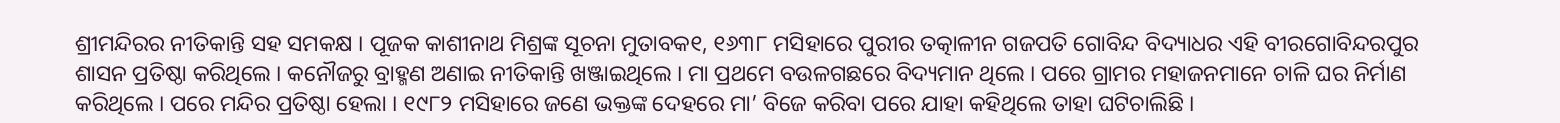ଶ୍ରୀମନ୍ଦିରର ନୀତିକାନ୍ତି ସହ ସମକକ୍ଷ । ପୂଜକ କାଶୀନାଥ ମିଶ୍ରଙ୍କ ସୂଚନା ମୁତାବକ୧, ୧୬୩୮ ମସିହାରେ ପୁରୀର ତତ୍କାଳୀନ ଗଜପତି ଗୋବିନ୍ଦ ବିଦ୍ୟାଧର ଏହି ବୀରଗୋବିନ୍ଦରପୁର ଶାସନ ପ୍ରତିଷ୍ଠା କରିଥିଲେ । କନୌଜରୁ ବ୍ରାହ୍ମଣ ଅଣାଇ ନୀତିକାନ୍ତି ଖଞ୍ଜାଇଥିଲେ । ମା ପ୍ରଥମେ ବଉଳଗଛରେ ବିଦ୍ୟମାନ ଥିଲେ । ପରେ ଗ୍ରାମର ମହାଜନମାନେ ଚାଳି ଘର ନିର୍ମାଣ କରିଥିଲେ । ପରେ ମନ୍ଦିର ପ୍ରତିଷ୍ଠା ହେଲା । ୧୯୮୨ ମସିହାରେ ଜଣେ ଭକ୍ତଙ୍କ ଦେହରେ ମା’ ବିଜେ କରିବା ପରେ ଯାହା କହିଥିଲେ ତାହା ଘଟିଚାଲିଛି ।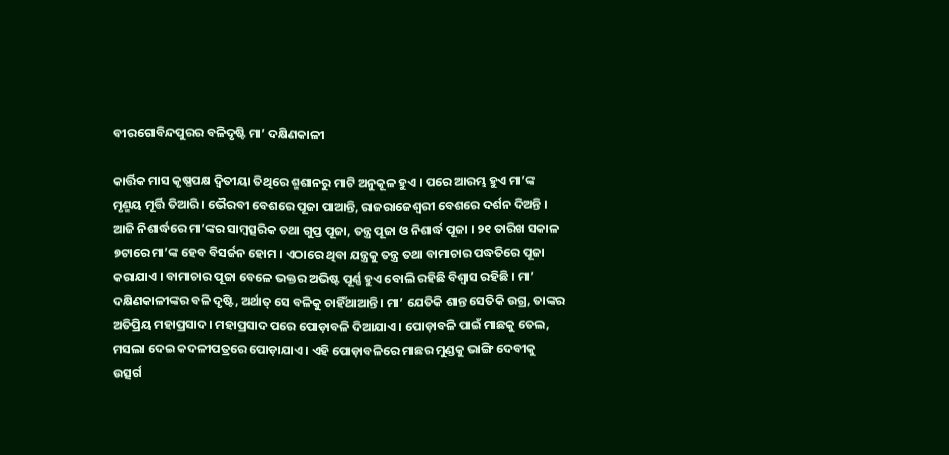ବୀରଗୋବିନ୍ଦପୁରର ବଳିଦୃଷ୍ଟି ମା’ ଦକ୍ଷିଣକାଳୀ

କାର୍ତ୍ତିକ ମାସ କୃଷ୍ଣପକ୍ଷ ଦ୍ବିତୀୟା ତିଥିରେ ଶ୍ମଶାନରୁ ମାଟି ଅନୁକୂଳ ହୁଏ । ପରେ ଆରମ୍ଭ ହୁଏ ମା’ଙ୍କ ମୃଣ୍ମୟ ମୂର୍ତ୍ତି ତିଆରି । ଭୈରବୀ ବେଶରେ ପୂଜା ପାଆନ୍ତି, ରାଜରାଜେଶ୍ବରୀ ବେଶରେ ଦର୍ଶନ ଦିଅନ୍ତି । ଆଜି ନିଶାର୍ଦ୍ଧରେ ମା’ଙ୍କର ସାମ୍ବତ୍ସରିକ ତଥା ଗୁପ୍ତ ପୂଜା, ତନ୍ତ୍ର ପୂଜା ଓ ନିଶାର୍ଦ୍ଧ ପୂଜା । ୨୧ ତାରିଖ ସକାଳ ୭ଟାରେ ମା’ଙ୍କ ହେବ ବିସର୍ଜନ ହୋମ । ଏଠାରେ ଥିବା ଯନ୍ତ୍ରକୁ ତନ୍ତ୍ର ତଥା ବାମାଚାର ପଦ୍ଧତିରେ ପୂଜା କରାଯାଏ । ବାମାଚାର ପୂଜା ବେଳେ ଭକ୍ତର ଅଭିଷ୍ଟ ପୂର୍ଣ୍ଣ ହୁଏ ବୋଲି ରହିଛି ବିଶ୍ବାସ ରହିଛି । ମା’ ଦକ୍ଷିଣକାଳୀଙ୍କର ବଳି ଦୃଷ୍ଟି, ଅର୍ଥାତ୍‌ ସେ ବଳିକୁ ଚାହିଁଥାଆନ୍ତି । ମା’ ଯେତିକି ଶାନ୍ତ ସେତିକି ଉଗ୍ର, ତାଙ୍କର ଅତିପ୍ରିୟ ମହାପ୍ରସାଦ । ମହାପ୍ରସାଦ ପରେ ପୋଡ଼ାବଳି ଦିଆଯାଏ । ପୋଡ଼ାବଳି ପାଇଁ ମାଛକୁ ତେଲ, ମସଲା ଦେଇ କଦଳୀପତ୍ରରେ ପୋଡ଼ାଯାଏ । ଏହି ପୋଡ଼ାବଳିରେ ମାଛର ମୁଣ୍ଡକୁ ଭାଙ୍ଗି ଦେବୀକୁ ଉତ୍ସର୍ଗ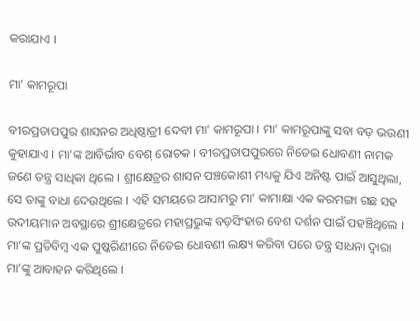କରାଯାଏ ।

ମା’ କାମରୂପା

ବୀରପ୍ରତାପପୁର ଶାସନର ଅଧିଷ୍ଠାତ୍ରୀ ଦେବୀ ମା’ କାମରୂପା । ମା’ କାମରୂପାଙ୍କୁ ସବା ବଡ଼ ଭଉଣୀ କୁହାଯାଏ । ମା’ଙ୍କ ଆବିର୍ଭାବ ବେଶ୍‌ ରୋଚକ । ବୀରପ୍ରତାପପୁରରେ ନିତେଇ ଧୋବଣୀ ନାମକ ଜଣେ ତନ୍ତ୍ର ସାଧିକା ଥିଲେ । ଶ୍ରୀକ୍ଷେତ୍ରର ଶାସନ ପଞ୍ଚକୋଶୀ ମଧ୍ୟକୁ ଯିଏ ଅନିଷ୍ଟ ପାଇଁ ଆସୁଥିଲା, ସେ ତାଙ୍କୁ ବାଧା ଦେଉଥିଲେ । ଏହି ସମୟରେ ଆସାମରୁ ମା’ କାମାକ୍ଷା ଏକ କରମଙ୍ଗା ଗଛ ସହ ଉଦୀୟମାନ ଅବସ୍ଥାରେ ଶ୍ରୀକ୍ଷେତ୍ରରେ ମହାପ୍ରଭୁଙ୍କ ବଡ଼ସିଂହାର ବେଶ ଦର୍ଶନ ପାଇଁ ପହଞ୍ଚିଥିଲେ । ମା’ଙ୍କ ପ୍ରତିବିମ୍ବ ଏକ ପୁଷ୍କରିଣୀରେ ନିତେଇ ଧୋବଣୀ ଲକ୍ଷ୍ୟ କରିବା ପରେ ତନ୍ତ୍ର ସାଧନା ଦ୍ବାରା ମା’ଙ୍କୁ ଆବାହନ କରିଥିଲେ ।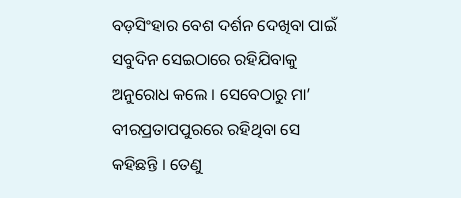ବଡ଼ସିଂହାର ବେଶ ଦର୍ଶନ ଦେଖିବା ପାଇଁ ସବୁଦିନ ସେଇଠାରେ ରହିଯିବାକୁ ଅନୁରୋଧ କଲେ । ସେବେଠାରୁ ମା’ ବୀରପ୍ରତାପପୁରରେ ରହିଥିବା ସେ କହିଛନ୍ତି । ତେଣୁ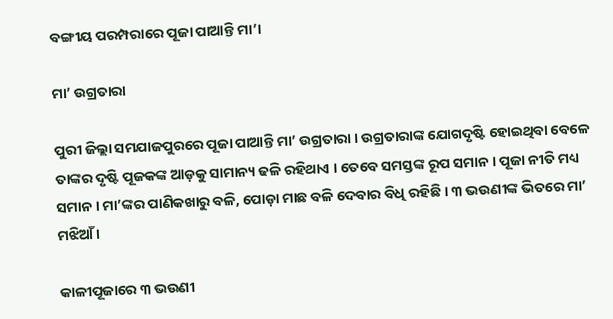ବଙ୍ଗୀୟ ପରମ୍ପରାରେ ପୂଜା ପାଆନ୍ତି ମା’।

ମା’ ଉଗ୍ରତାରା

ପୁରୀ ଜିଲ୍ଲା ସମଯାଜପୁରରେ ପୂଜା ପାଆନ୍ତି ମା’ ଉଗ୍ରତାରା । ଉଗ୍ରତାରାଙ୍କ ଯୋଗଦୃଷ୍ଟି ହୋଇଥିବା ବେଳେ ତାଙ୍କର ଦୃଷ୍ଟି ପୂଜକଙ୍କ ଆଡ଼କୁ ସାମାନ୍ୟ ଢଳି ରହିଥାଏ । ତେ‌ବେ ସମସ୍ତଙ୍କ ରୂପ ସମାନ । ପୂଜା ନୀତି ମଧ୍ୟ ସମାନ । ମା’ଙ୍କର ପାଣିକଖାରୁ ବଳି, ପୋଡ଼ା ମାଛ ବଳି ଦେବାର ବିଧି ରହିଛି । ୩ ଭଉଣୀଙ୍କ ଭିତରେ ମା’ ମଝିଆଁ ।

କାଳୀପୂଜାରେ ୩ ଭଉଣୀ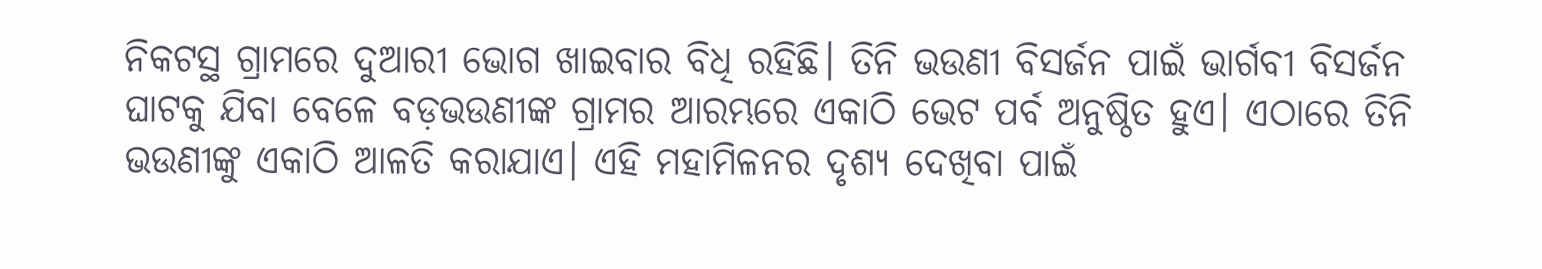ନିକଟସ୍ଥ ଗ୍ରାମରେ ଦୁଆରୀ ଭୋଗ ଖାଇବାର ବିଧି ରହିଛି। ତିନି ଭଉଣୀ ବିସର୍ଜନ ପାଇଁ ଭାର୍ଗବୀ ବିସର୍ଜନ ଘାଟକୁ ଯିବା ବେଳେ ବଡ଼ଭଉଣୀଙ୍କ ଗ୍ରାମର ଆରମ୍ଭରେ ଏକାଠି ଭେଟ ପର୍ବ ଅନୁଷ୍ଠିତ ହୁଏ। ଏଠାରେ ତିନି ଭଉଣୀଙ୍କୁ ଏକାଠି ଆଳତି କରାଯାଏ। ଏହି ମହାମିଳନର ଦୃଶ୍ୟ ଦେଖିବା ପାଇଁ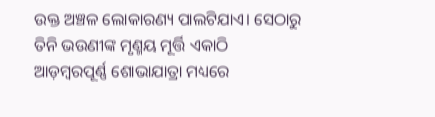ଉକ୍ତ ଅଞ୍ଚଳ ଲୋକାରଣ୍ୟ ପାଲଟିଯାଏ। ସେଠାରୁ ତିନି ଭଉଣୀଙ୍କ ମୃଣ୍ମୟ ମୂର୍ତ୍ତି ଏକାଠି ଆଡ଼ମ୍ବରପୂର୍ଣ୍ଣ ଶୋଭାଯାତ୍ରା ମଧ୍ୟରେ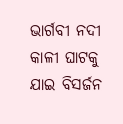ଭାର୍ଗବୀ ନଦୀ କାଳୀ ଘାଟକୁ ଯାଇ ବିସର୍ଜନ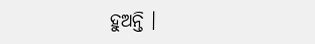ହୁଅନ୍ତି ।